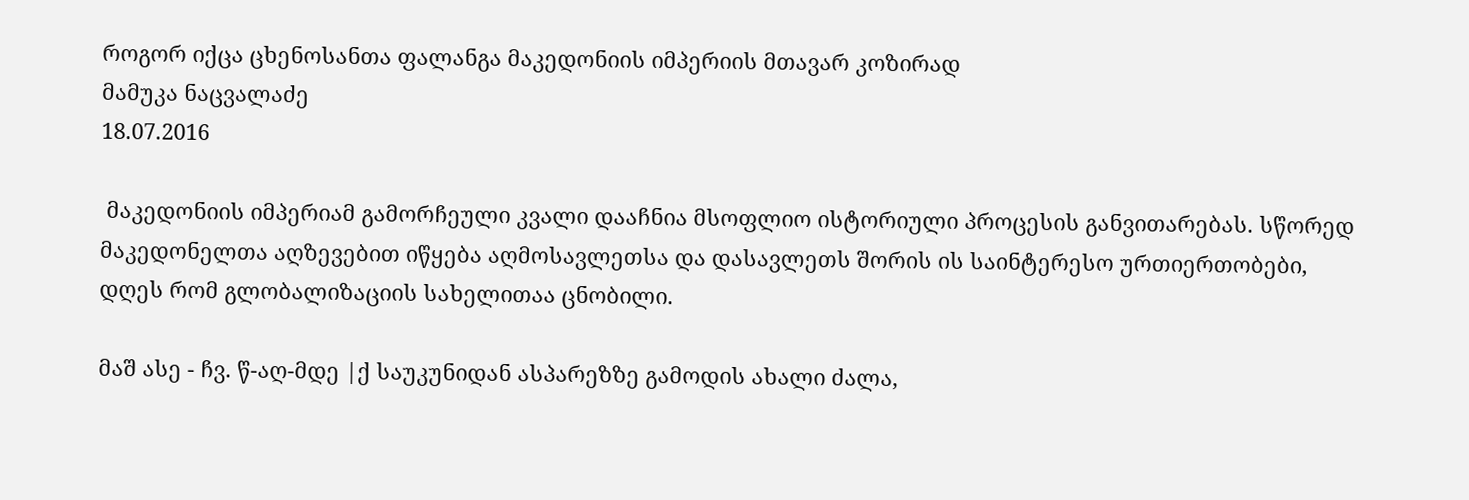როგორ იქცა ცხენოსანთა ფალანგა მაკედონიის იმპერიის მთავარ კოზირად
მამუკა ნაცვალაძე
18.07.2016

 მაკედონიის იმპერიამ გამორჩეული კვალი დააჩნია მსოფლიო ისტორიული პროცესის განვითარებას. სწორედ მაკედონელთა აღზევებით იწყება აღმოსავლეთსა და დასავლეთს შორის ის საინტერესო ურთიერთობები, დღეს რომ გლობალიზაციის სახელითაა ცნობილი.

მაშ ასე - ჩვ. წ-აღ-მდე |ქ საუკუნიდან ასპარეზზე გამოდის ახალი ძალა,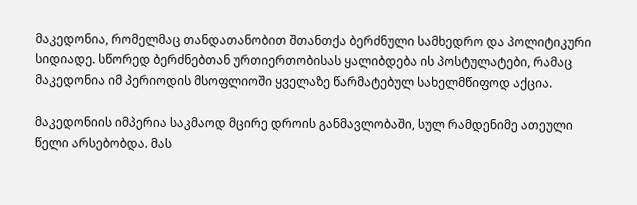მაკედონია, რომელმაც თანდათანობით შთანთქა ბერძნული სამხედრო და პოლიტიკური სიდიადე. სწორედ ბერძნებთან ურთიერთობისას ყალიბდება ის პოსტულატები, რამაც მაკედონია იმ პერიოდის მსოფლიოში ყველაზე წარმატებულ სახელმწიფოდ აქცია.

მაკედონიის იმპერია საკმაოდ მცირე დროის განმავლობაში, სულ რამდენიმე ათეული წელი არსებობდა. მას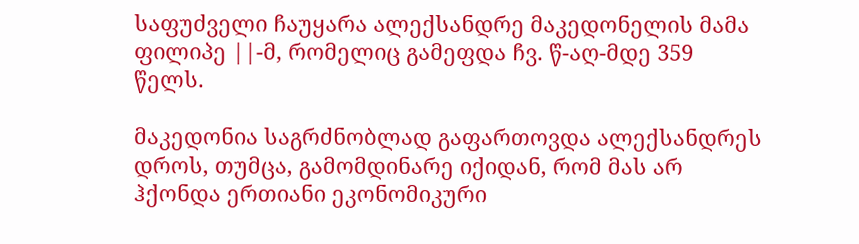საფუძველი ჩაუყარა ალექსანდრე მაკედონელის მამა ფილიპე ||-მ, რომელიც გამეფდა ჩვ. წ-აღ-მდე 359 წელს.

მაკედონია საგრძნობლად გაფართოვდა ალექსანდრეს დროს, თუმცა, გამომდინარე იქიდან, რომ მას არ ჰქონდა ერთიანი ეკონომიკური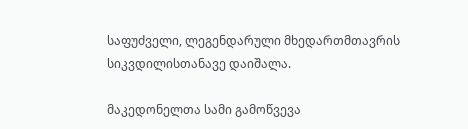საფუძველი, ლეგენდარული მხედართმთავრის სიკვდილისთანავე დაიშალა.

მაკედონელთა სამი გამოწვევა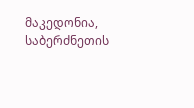მაკედონია, საბერძნეთის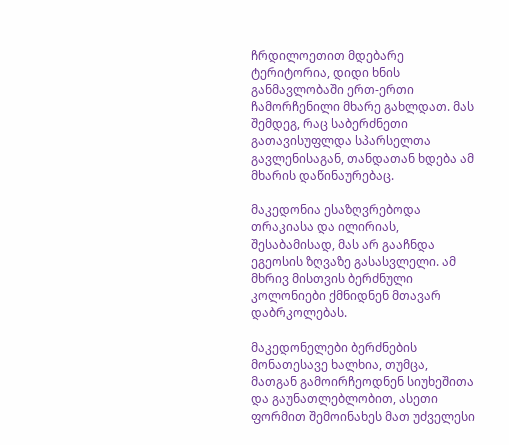ჩრდილოეთით მდებარე ტერიტორია, დიდი ხნის განმავლობაში ერთ-ერთი ჩამორჩენილი მხარე გახლდათ. მას შემდეგ, რაც საბერძნეთი გათავისუფლდა სპარსელთა გავლენისაგან, თანდათან ხდება ამ მხარის დაწინაურებაც.

მაკედონია ესაზღვრებოდა თრაკიასა და ილირიას, შესაბამისად, მას არ გააჩნდა ეგეოსის ზღვაზე გასასვლელი. ამ მხრივ მისთვის ბერძნული კოლონიები ქმნიდნენ მთავარ დაბრკოლებას.

მაკედონელები ბერძნების მონათესავე ხალხია, თუმცა, მათგან გამოირჩეოდნენ სიუხეშითა და გაუნათლებლობით, ასეთი ფორმით შემოინახეს მათ უძველესი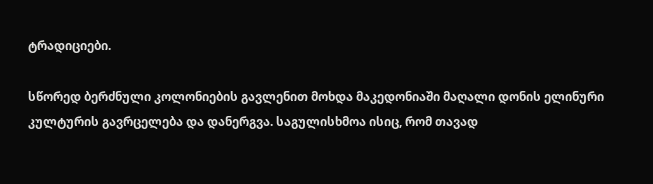ტრადიციები.

სწორედ ბერძნული კოლონიების გავლენით მოხდა მაკედონიაში მაღალი დონის ელინური კულტურის გავრცელება და დანერგვა. საგულისხმოა ისიც, რომ თავად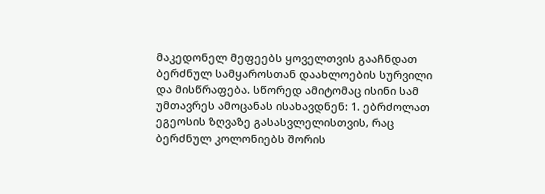მაკედონელ მეფეებს ყოველთვის გააჩნდათ ბერძნულ სამყაროსთან დაახლოების სურვილი და მისწრაფება. სწორედ ამიტომაც ისინი სამ უმთავრეს ამოცანას ისახავდნენ: 1. ებრძოლათ ეგეოსის ზღვაზე გასასვლელისთვის, რაც ბერძნულ კოლონიებს შორის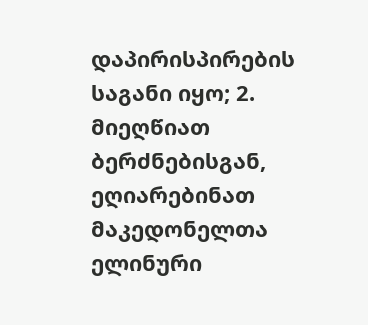დაპირისპირების საგანი იყო; 2. მიეღწიათ ბერძნებისგან, ეღიარებინათ მაკედონელთა ელინური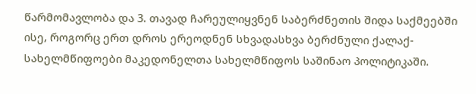წარმომავლობა და 3. თავად ჩარეულიყვნენ საბერძნეთის შიდა საქმეებში ისე, როგორც ერთ დროს ერეოდნენ სხვადასხვა ბერძნული ქალაქ-სახელმწიფოები მაკედონელთა სახელმწიფოს საშინაო პოლიტიკაში.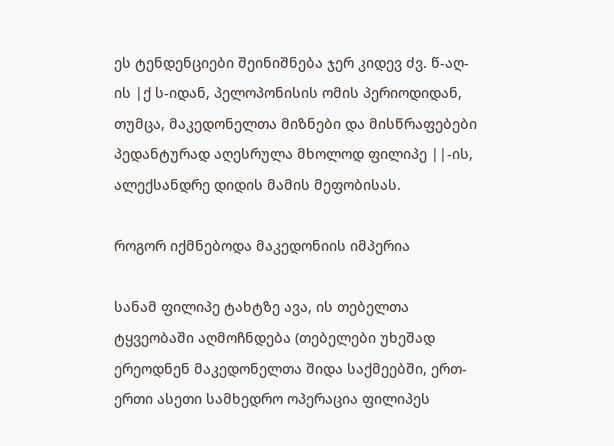ეს ტენდენციები შეინიშნება ჯერ კიდევ ძვ. წ-აღ-ის |ქ ს-იდან, პელოპონისის ომის პერიოდიდან, თუმცა, მაკედონელთა მიზნები და მისწრაფებები პედანტურად აღესრულა მხოლოდ ფილიპე ||-ის, ალექსანდრე დიდის მამის მეფობისას.

როგორ იქმნებოდა მაკედონიის იმპერია

სანამ ფილიპე ტახტზე ავა, ის თებელთა ტყვეობაში აღმოჩნდება (თებელები უხეშად ერეოდნენ მაკედონელთა შიდა საქმეებში, ერთ-ერთი ასეთი სამხედრო ოპერაცია ფილიპეს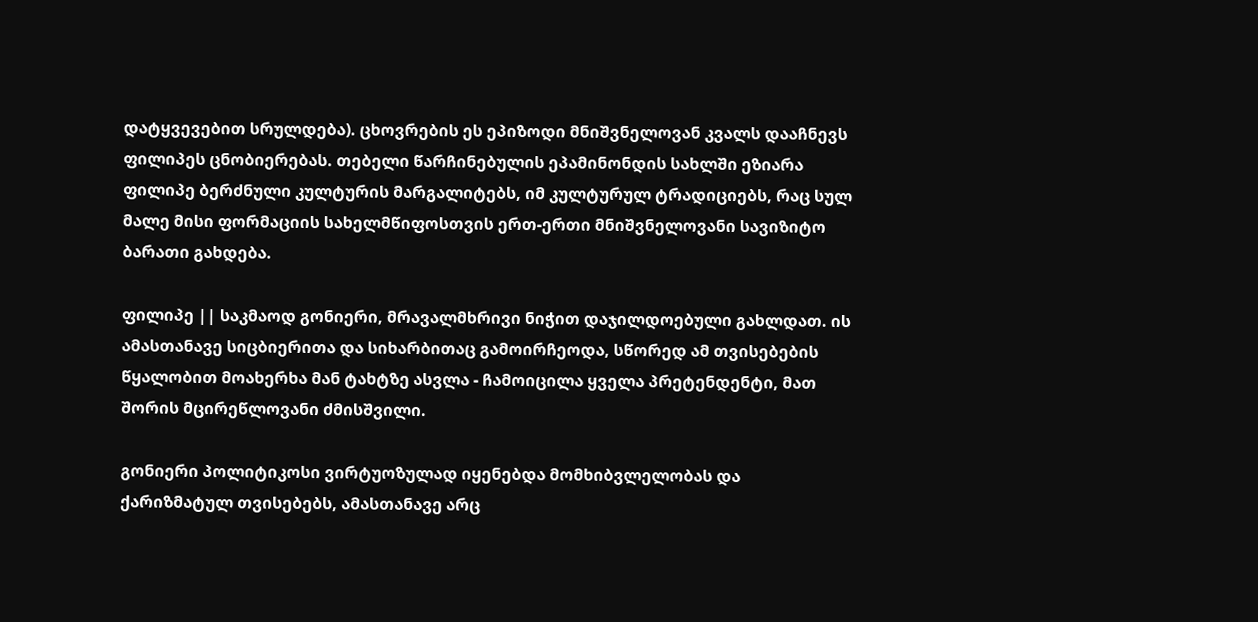დატყვევებით სრულდება). ცხოვრების ეს ეპიზოდი მნიშვნელოვან კვალს დააჩნევს ფილიპეს ცნობიერებას. თებელი წარჩინებულის ეპამინონდის სახლში ეზიარა ფილიპე ბერძნული კულტურის მარგალიტებს, იმ კულტურულ ტრადიციებს, რაც სულ მალე მისი ფორმაციის სახელმწიფოსთვის ერთ-ერთი მნიშვნელოვანი სავიზიტო ბარათი გახდება.

ფილიპე || საკმაოდ გონიერი, მრავალმხრივი ნიჭით დაჯილდოებული გახლდათ. ის ამასთანავე სიცბიერითა და სიხარბითაც გამოირჩეოდა, სწორედ ამ თვისებების წყალობით მოახერხა მან ტახტზე ასვლა - ჩამოიცილა ყველა პრეტენდენტი, მათ შორის მცირეწლოვანი ძმისშვილი.

გონიერი პოლიტიკოსი ვირტუოზულად იყენებდა მომხიბვლელობას და ქარიზმატულ თვისებებს, ამასთანავე არც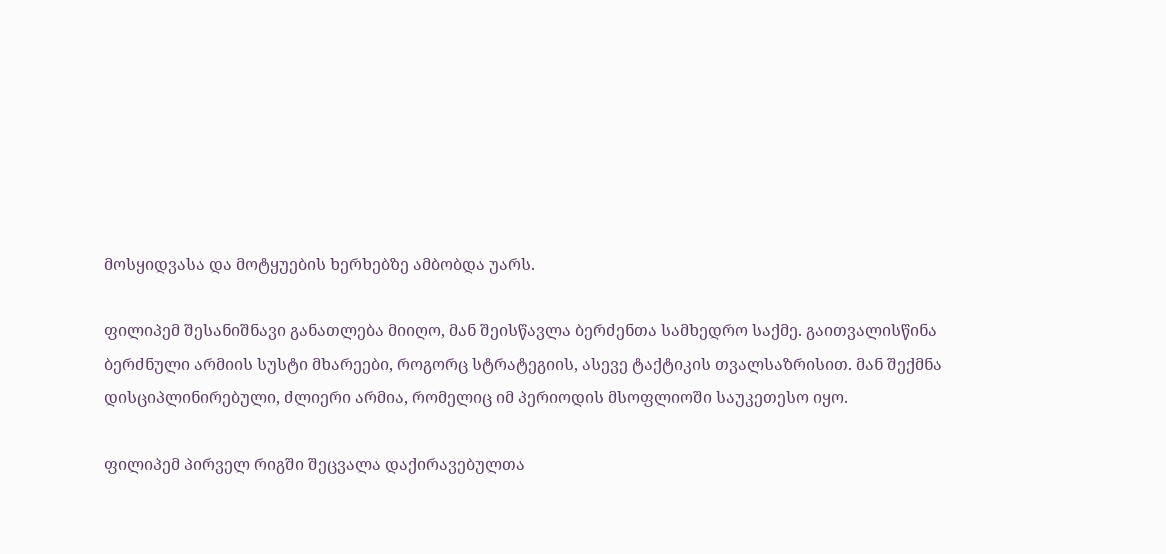მოსყიდვასა და მოტყუების ხერხებზე ამბობდა უარს.

ფილიპემ შესანიშნავი განათლება მიიღო, მან შეისწავლა ბერძენთა სამხედრო საქმე. გაითვალისწინა ბერძნული არმიის სუსტი მხარეები, როგორც სტრატეგიის, ასევე ტაქტიკის თვალსაზრისით. მან შექმნა დისციპლინირებული, ძლიერი არმია, რომელიც იმ პერიოდის მსოფლიოში საუკეთესო იყო.

ფილიპემ პირველ რიგში შეცვალა დაქირავებულთა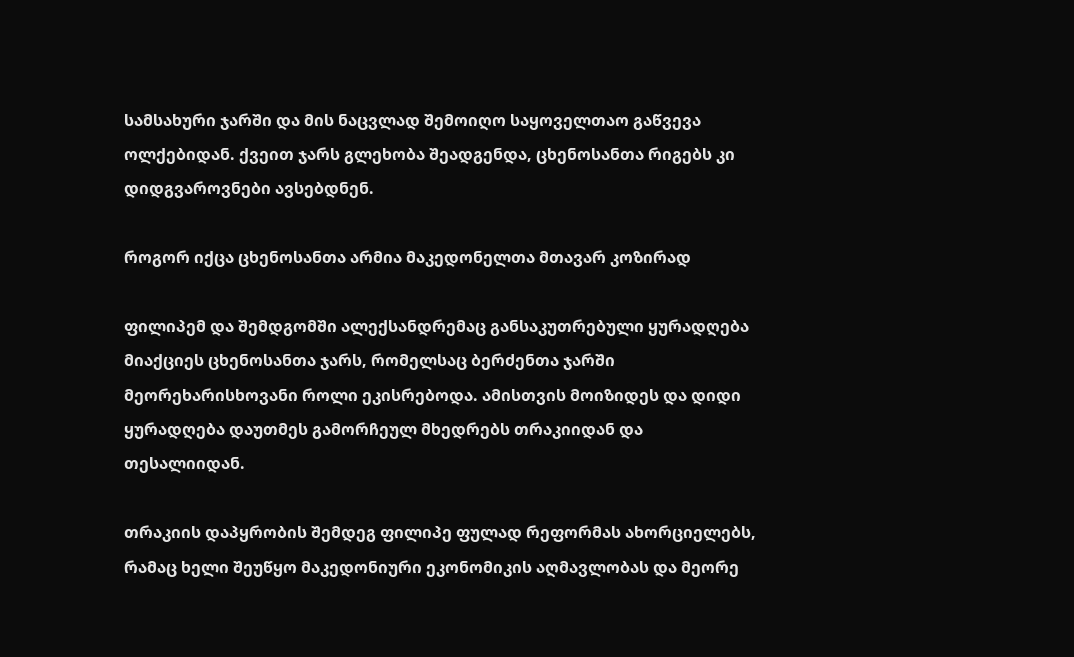სამსახური ჯარში და მის ნაცვლად შემოიღო საყოველთაო გაწვევა ოლქებიდან. ქვეით ჯარს გლეხობა შეადგენდა, ცხენოსანთა რიგებს კი დიდგვაროვნები ავსებდნენ.

როგორ იქცა ცხენოსანთა არმია მაკედონელთა მთავარ კოზირად

ფილიპემ და შემდგომში ალექსანდრემაც განსაკუთრებული ყურადღება მიაქციეს ცხენოსანთა ჯარს, რომელსაც ბერძენთა ჯარში მეორეხარისხოვანი როლი ეკისრებოდა. ამისთვის მოიზიდეს და დიდი ყურადღება დაუთმეს გამორჩეულ მხედრებს თრაკიიდან და თესალიიდან.

თრაკიის დაპყრობის შემდეგ ფილიპე ფულად რეფორმას ახორციელებს, რამაც ხელი შეუწყო მაკედონიური ეკონომიკის აღმავლობას და მეორე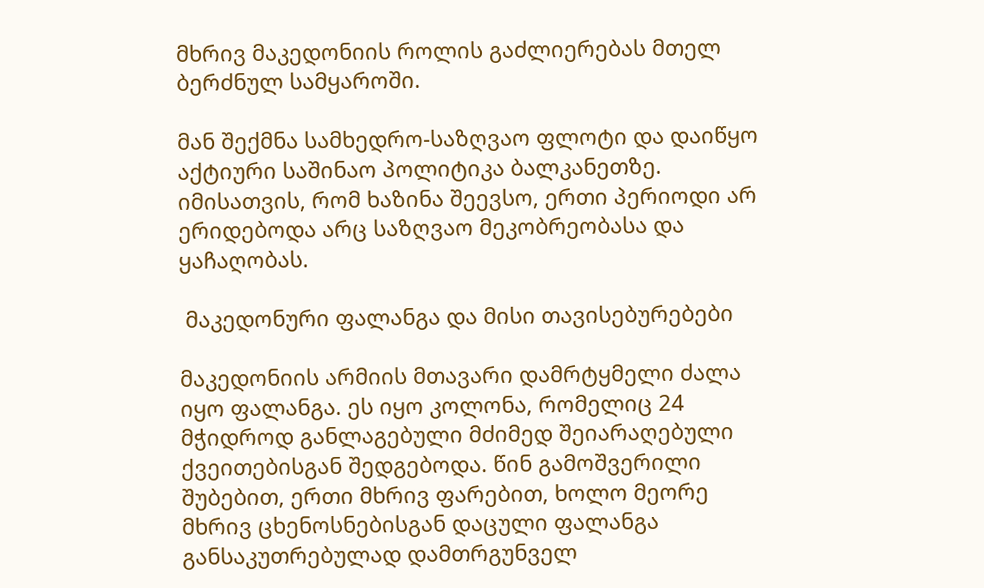მხრივ მაკედონიის როლის გაძლიერებას მთელ ბერძნულ სამყაროში.

მან შექმნა სამხედრო-საზღვაო ფლოტი და დაიწყო აქტიური საშინაო პოლიტიკა ბალკანეთზე. იმისათვის, რომ ხაზინა შეევსო, ერთი პერიოდი არ ერიდებოდა არც საზღვაო მეკობრეობასა და ყაჩაღობას.

 მაკედონური ფალანგა და მისი თავისებურებები

მაკედონიის არმიის მთავარი დამრტყმელი ძალა იყო ფალანგა. ეს იყო კოლონა, რომელიც 24 მჭიდროდ განლაგებული მძიმედ შეიარაღებული ქვეითებისგან შედგებოდა. წინ გამოშვერილი შუბებით, ერთი მხრივ ფარებით, ხოლო მეორე მხრივ ცხენოსნებისგან დაცული ფალანგა განსაკუთრებულად დამთრგუნველ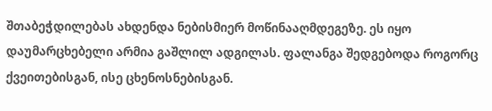შთაბეჭდილებას ახდენდა ნებისმიერ მოწინააღმდეგეზე. ეს იყო დაუმარცხებელი არმია გაშლილ ადგილას. ფალანგა შედგებოდა როგორც ქვეითებისგან, ისე ცხენოსნებისგან.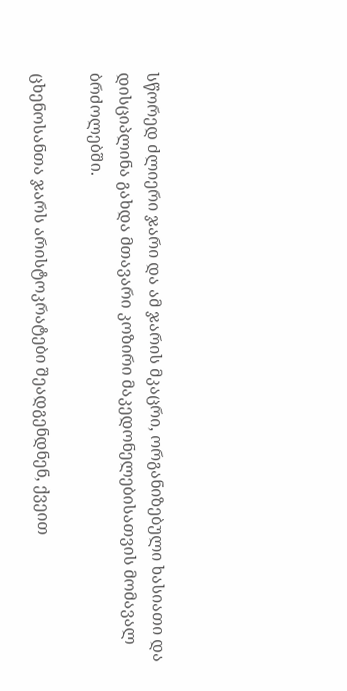სწორედ ძლიერი ჯარი და ამ ჯარის მკაცრი, ორგანიზებული ხასიათი და დისციპლინა გახდა მთავარი კოზირი მაკედონელებისათვის მომავალ ბრძოლებში.

ცხენოსანთა ჯარს არისტოკრატები შეადგენდნენ, ქვეით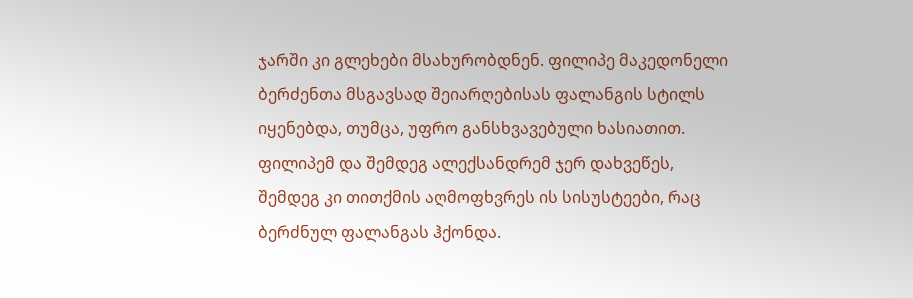ჯარში კი გლეხები მსახურობდნენ. ფილიპე მაკედონელი ბერძენთა მსგავსად შეიარღებისას ფალანგის სტილს იყენებდა, თუმცა, უფრო განსხვავებული ხასიათით. ფილიპემ და შემდეგ ალექსანდრემ ჯერ დახვეწეს, შემდეგ კი თითქმის აღმოფხვრეს ის სისუსტეები, რაც ბერძნულ ფალანგას ჰქონდა.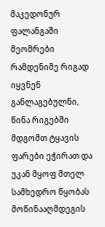მაკედონურ ფალანგაში მეომრები რამდენიმე რიგად იყვნენ განლაგებულნი, წინა რიგებში მდგომთ ტყავის ფარები ეჭირათ და უკან მყოფ მთელ სამხედრო წყობას მოწინააღმდეგის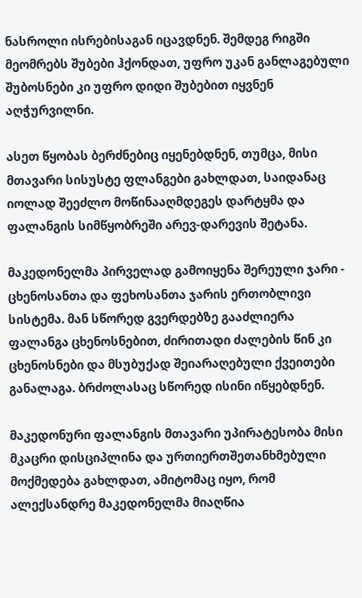ნასროლი ისრებისაგან იცავდნენ. შემდეგ რიგში მეომრებს შუბები ჰქონდათ, უფრო უკან განლაგებული შუბოსნები კი უფრო დიდი შუბებით იყვნენ აღჭურვილნი.

ასეთ წყობას ბერძნებიც იყენებდნენ, თუმცა, მისი მთავარი სისუსტე ფლანგები გახლდათ, საიდანაც იოლად შეეძლო მოწინააღმდეგეს დარტყმა და ფალანგის სიმწყობრეში არევ-დარევის შეტანა.

მაკედონელმა პირველად გამოიყენა შერეული ჯარი - ცხენოსანთა და ფეხოსანთა ჯარის ერთობლივი სისტემა. მან სწორედ გვერდებზე გააძლიერა ფალანგა ცხენოსნებით, ძირითადი ძალების წინ კი ცხენოსნები და მსუბუქად შეიარაღებული ქვეითები განალაგა. ბრძოლასაც სწორედ ისინი იწყებდნენ.

მაკედონური ფალანგის მთავარი უპირატესობა მისი მკაცრი დისციპლინა და ურთიერთშეთანხმებული მოქმედება გახლდათ, ამიტომაც იყო, რომ ალექსანდრე მაკედონელმა მიაღწია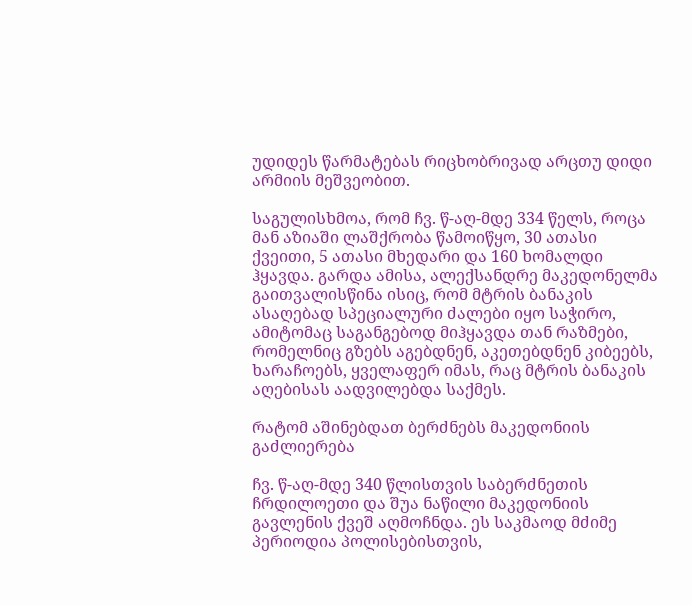უდიდეს წარმატებას რიცხობრივად არცთუ დიდი არმიის მეშვეობით.

საგულისხმოა, რომ ჩვ. წ-აღ-მდე 334 წელს, როცა მან აზიაში ლაშქრობა წამოიწყო, 30 ათასი ქვეითი, 5 ათასი მხედარი და 160 ხომალდი ჰყავდა. გარდა ამისა, ალექსანდრე მაკედონელმა გაითვალისწინა ისიც, რომ მტრის ბანაკის ასაღებად სპეციალური ძალები იყო საჭირო, ამიტომაც საგანგებოდ მიჰყავდა თან რაზმები, რომელნიც გზებს აგებდნენ, აკეთებდნენ კიბეებს, ხარაჩოებს, ყველაფერ იმას, რაც მტრის ბანაკის აღებისას აადვილებდა საქმეს.

რატომ აშინებდათ ბერძნებს მაკედონიის გაძლიერება

ჩვ. წ-აღ-მდე 340 წლისთვის საბერძნეთის ჩრდილოეთი და შუა ნაწილი მაკედონიის გავლენის ქვეშ აღმოჩნდა. ეს საკმაოდ მძიმე პერიოდია პოლისებისთვის,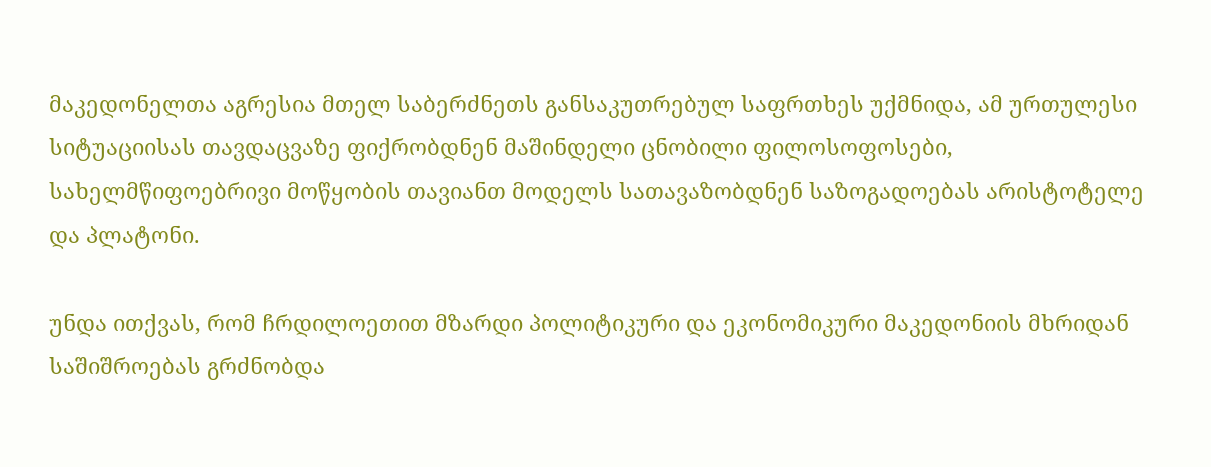მაკედონელთა აგრესია მთელ საბერძნეთს განსაკუთრებულ საფრთხეს უქმნიდა, ამ ურთულესი სიტუაციისას თავდაცვაზე ფიქრობდნენ მაშინდელი ცნობილი ფილოსოფოსები, სახელმწიფოებრივი მოწყობის თავიანთ მოდელს სათავაზობდნენ საზოგადოებას არისტოტელე და პლატონი.

უნდა ითქვას, რომ ჩრდილოეთით მზარდი პოლიტიკური და ეკონომიკური მაკედონიის მხრიდან საშიშროებას გრძნობდა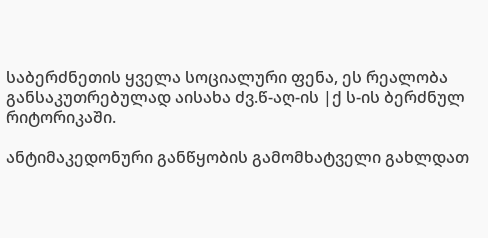საბერძნეთის ყველა სოციალური ფენა, ეს რეალობა განსაკუთრებულად აისახა ძვ.წ-აღ-ის |ქ ს-ის ბერძნულ რიტორიკაში.

ანტიმაკედონური განწყობის გამომხატველი გახლდათ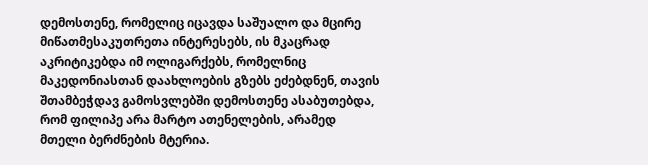დემოსთენე, რომელიც იცავდა საშუალო და მცირე მიწათმესაკუთრეთა ინტერესებს, ის მკაცრად აკრიტიკებდა იმ ოლიგარქებს, რომელნიც მაკედონიასთან დაახლოების გზებს ეძებდნენ, თავის შთამბეჭდავ გამოსვლებში დემოსთენე ასაბუთებდა, რომ ფილიპე არა მარტო ათენელების, არამედ მთელი ბერძნების მტერია.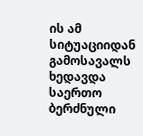ის ამ სიტუაციიდან გამოსავალს ხედავდა საერთო ბერძნული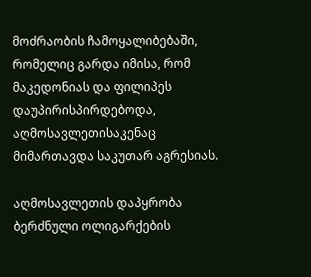მოძრაობის ჩამოყალიბებაში, რომელიც გარდა იმისა, რომ მაკედონიას და ფილიპეს დაუპირისპირდებოდა, აღმოსავლეთისაკენაც მიმართავდა საკუთარ აგრესიას.

აღმოსავლეთის დაპყრობა ბერძნული ოლიგარქების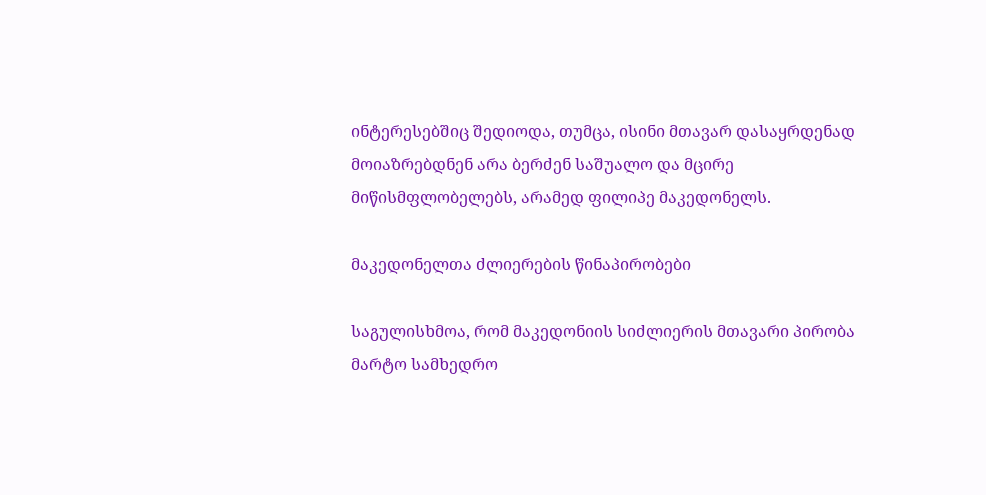ინტერესებშიც შედიოდა, თუმცა, ისინი მთავარ დასაყრდენად მოიაზრებდნენ არა ბერძენ საშუალო და მცირე მიწისმფლობელებს, არამედ ფილიპე მაკედონელს.

მაკედონელთა ძლიერების წინაპირობები

საგულისხმოა, რომ მაკედონიის სიძლიერის მთავარი პირობა მარტო სამხედრო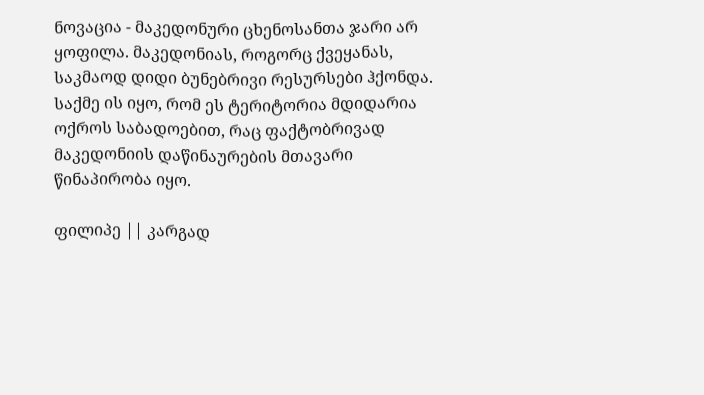ნოვაცია - მაკედონური ცხენოსანთა ჯარი არ ყოფილა. მაკედონიას, როგორც ქვეყანას, საკმაოდ დიდი ბუნებრივი რესურსები ჰქონდა. საქმე ის იყო, რომ ეს ტერიტორია მდიდარია ოქროს საბადოებით, რაც ფაქტობრივად მაკედონიის დაწინაურების მთავარი წინაპირობა იყო.

ფილიპე || კარგად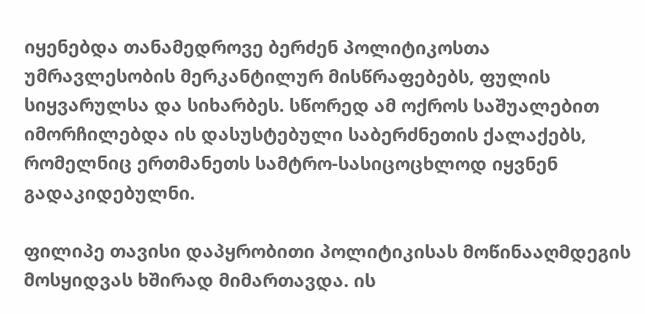იყენებდა თანამედროვე ბერძენ პოლიტიკოსთა უმრავლესობის მერკანტილურ მისწრაფებებს, ფულის სიყვარულსა და სიხარბეს. სწორედ ამ ოქროს საშუალებით იმორჩილებდა ის დასუსტებული საბერძნეთის ქალაქებს, რომელნიც ერთმანეთს სამტრო-სასიცოცხლოდ იყვნენ გადაკიდებულნი.

ფილიპე თავისი დაპყრობითი პოლიტიკისას მოწინააღმდეგის მოსყიდვას ხშირად მიმართავდა. ის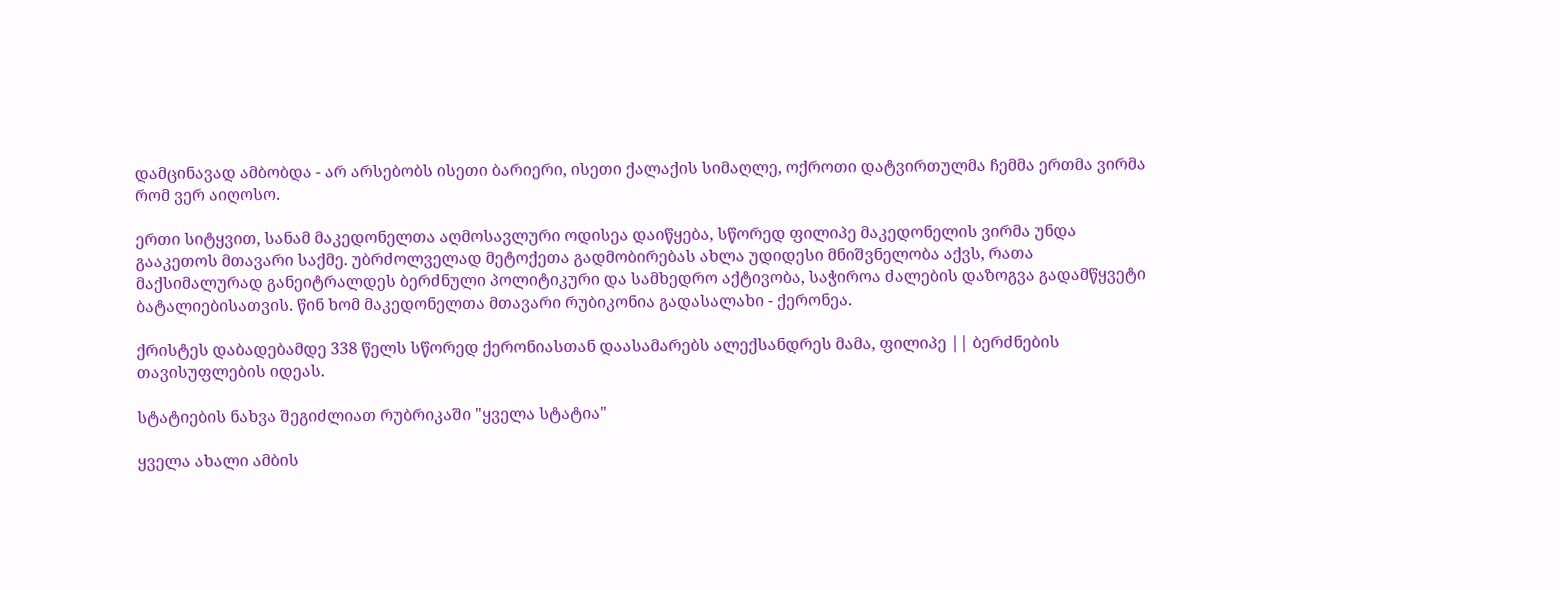დამცინავად ამბობდა - არ არსებობს ისეთი ბარიერი, ისეთი ქალაქის სიმაღლე, ოქროთი დატვირთულმა ჩემმა ერთმა ვირმა რომ ვერ აიღოსო.

ერთი სიტყვით, სანამ მაკედონელთა აღმოსავლური ოდისეა დაიწყება, სწორედ ფილიპე მაკედონელის ვირმა უნდა გააკეთოს მთავარი საქმე. უბრძოლველად მეტოქეთა გადმობირებას ახლა უდიდესი მნიშვნელობა აქვს, რათა მაქსიმალურად განეიტრალდეს ბერძნული პოლიტიკური და სამხედრო აქტივობა, საჭიროა ძალების დაზოგვა გადამწყვეტი ბატალიებისათვის. წინ ხომ მაკედონელთა მთავარი რუბიკონია გადასალახი - ქერონეა.

ქრისტეს დაბადებამდე 338 წელს სწორედ ქერონიასთან დაასამარებს ალექსანდრეს მამა, ფილიპე || ბერძნების თავისუფლების იდეას.

სტატიების ნახვა შეგიძლიათ რუბრიკაში "ყველა სტატია"

ყველა ახალი ამბის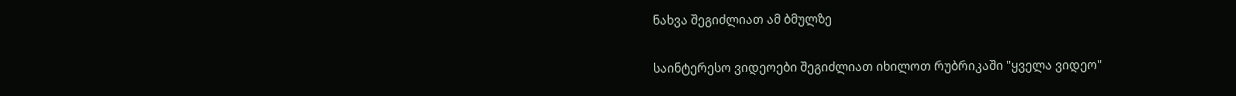ნახვა შეგიძლიათ ამ ბმულზე

საინტერესო ვიდეოები შეგიძლიათ იხილოთ რუბრიკაში "ყველა ვიდეო"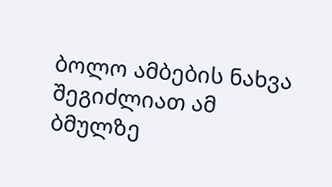ბოლო ამბების ნახვა შეგიძლიათ ამ ბმულზე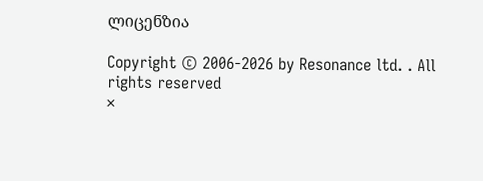ლიცენზია

Copyright © 2006-2026 by Resonance ltd. . All rights reserved
×